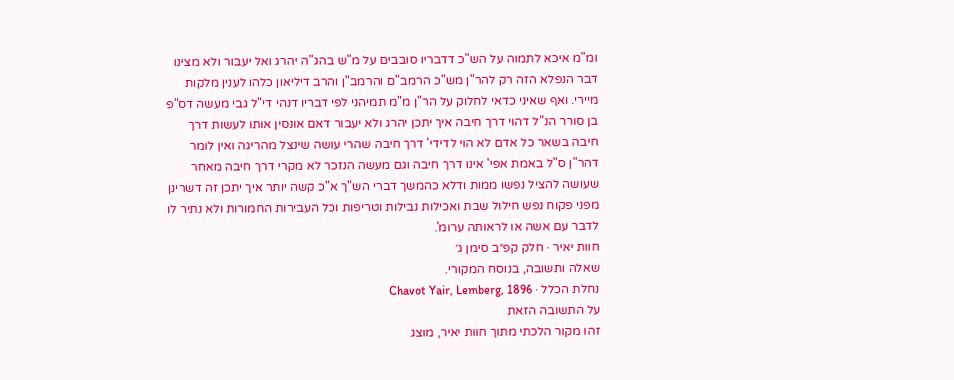ומ"מ איכא לתמוה על הש"כ דדבריו סובבים על מ"ש בהג"ה יהרג ואל יעבור ולא מצינו דבר הנפלא הזה רק להר"ן מש"כ הרמב"ם והרמב"ן והרב דיליאון כלהו לענין מלקות מיירי. ואף שאיני כדאי לחלוק על הר"ן מ"מ תמיהני לפי דבריו דנהי די"ל גבי מעשה דס"פ בן סורר הנ"ל דהוי דרך חיבה איך יתכן יהרג ולא יעבור דאם אונסין אותו לעשות דרך חיבה בשאר כל אדם לא הוי לדידי' דרך חיבה שהרי עושה שינצל מהריגה ואין לומר דהר"ן ס"ל באמת אפי' אינו דרך חיבה וגם מעשה הנזכר לא מקרי דרך חיבה מאחר שעושה להציל נפשו ממות ודלא כהמשך דברי הש"ך א"כ קשה יותר איך יתכן זה דשרינן מפני פקוח נפש חילול שבת ואכילות נבילות וטריפות וכל העבירות החמורות ולא נתיר לו לדבר עם אשה או לראותה ערומ'.
חוות יאיר · חלק קפ״ב סימן ג׳
שאלה ותשובה, בנוסח המקורי.
נחלת הכלל · Chavot Yair, Lemberg, 1896
על התשובה הזאת
זהו מקור הלכתי מתוך חוות יאיר, מוצג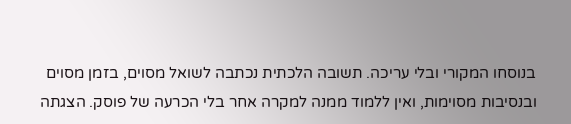בנוסחו המקורי ובלי עריכה. תשובה הלכתית נכתבה לשואל מסוים, בזמן מסוים ובנסיבות מסוימות, ואין ללמוד ממנה למקרה אחר בלי הכרעה של פוסק. הצגתה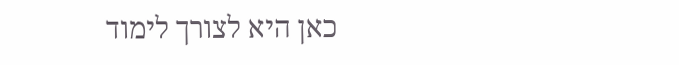כאן היא לצורך לימוד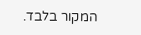המקור בלבד.